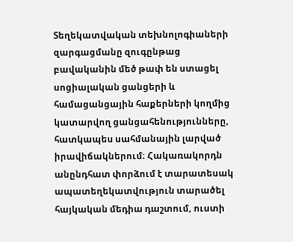Տեղեկատվական տեխնոլոգիաների զարգացմանը զուգընթաց բավականին մեծ թափ են ստացել սոցիալական ցանցերի և համացանցային հաքերների կողմից կատարվող ցանցահենությունները, հատկապես սահմանային լարված իրավիճակներում։ Հակառակորդն անընդհատ փորձում է տարատեսակ ապատեղեկատվություն տարածել հայկական մեդիա դաշտում, ուստի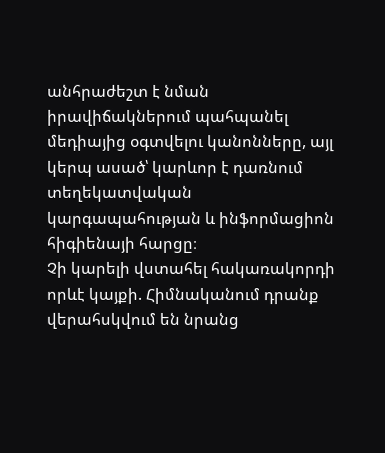անհրաժեշտ է նման իրավիճակներում պահպանել մեդիայից օգտվելու կանոնները, այլ կերպ ասած՝ կարևոր է դառնում տեղեկատվական կարգապահության և ինֆորմացիոն հիգիենայի հարցը։
Չի կարելի վստահել հակառակորդի որևէ կայքի. Հիմնականում դրանք վերահսկվում են նրանց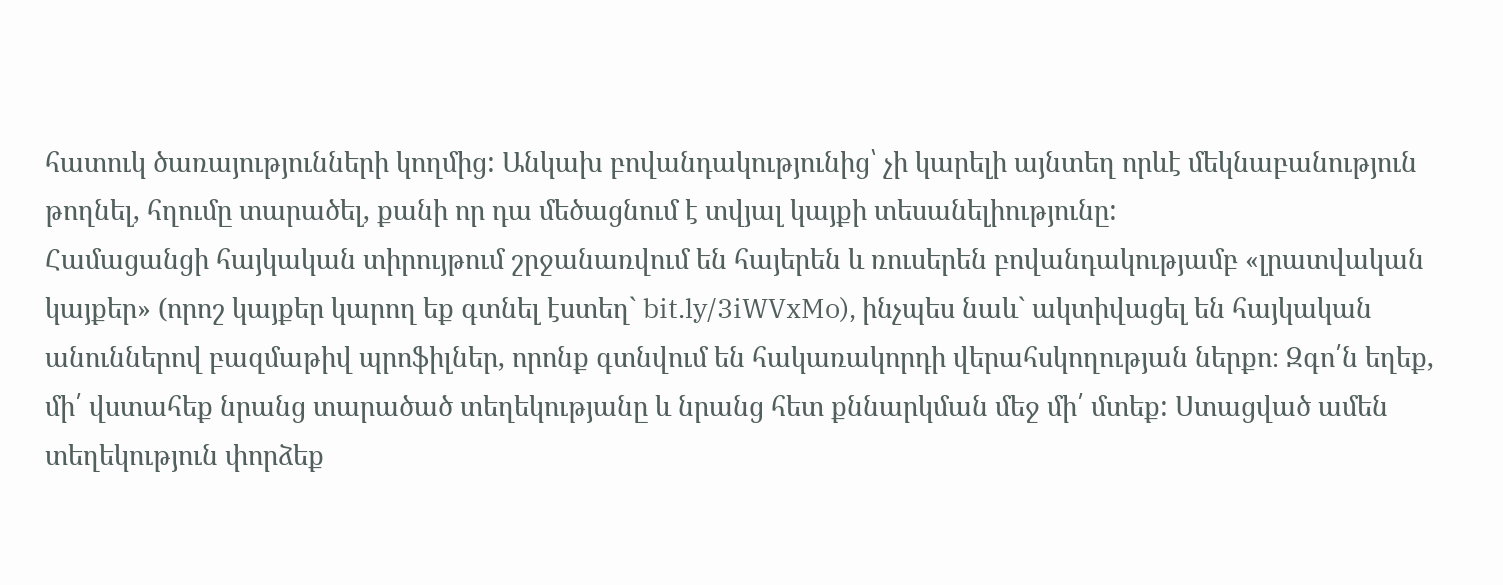հատուկ ծառայությունների կողմից: Անկախ բովանդակությունից՝ չի կարելի այնտեղ որևէ մեկնաբանություն թողնել, հղումը տարածել, քանի որ դա մեծացնում է տվյալ կայքի տեսանելիությունը:
Համացանցի հայկական տիրույթում շրջանառվում են հայերեն և ռուսերեն բովանդակությամբ «լրատվական կայքեր» (որոշ կայքեր կարող եք գտնել էստեղ` bit.ly/3iWVxMo), ինչպես նաև` ակտիվացել են հայկական անուններով բազմաթիվ պրոֆիլներ, որոնք գտնվում են հակառակորդի վերահսկողության ներքո։ Զգո՛ն եղեք, մի՛ վստահեք նրանց տարածած տեղեկությանը և նրանց հետ քննարկման մեջ մի՛ մտեք: Ստացված ամեն տեղեկություն փորձեք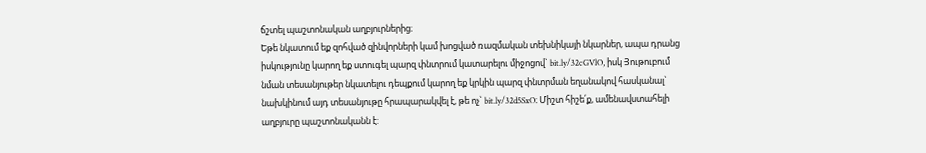ճշտել պաշտոնական աղբյուրներից։
Եթե նկատում եք զոհված զինվորների կամ խոցված ռազմական տեխնիկայի նկարներ, ապա դրանց իսկությունը կարող եք ստուգել պարզ փնտրում կատարելու միջոցով` bit.ly/32cGVlO, իսկ Յութուբում նման տեսանյութեր նկատելու դեպքում կարող եք կրկին պարզ փնտրման եղանակով հասկանալ` նախկինում այդ տեսանյութը հրապարակվել է, թե ոչ` bit.ly/32d5SxO։ Միշտ հիշե՛ք, ամենավստահելի աղբյուրը պաշտոնականն է: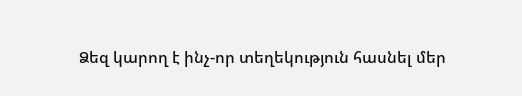Ձեզ կարող է ինչ-որ տեղեկություն հասնել մեր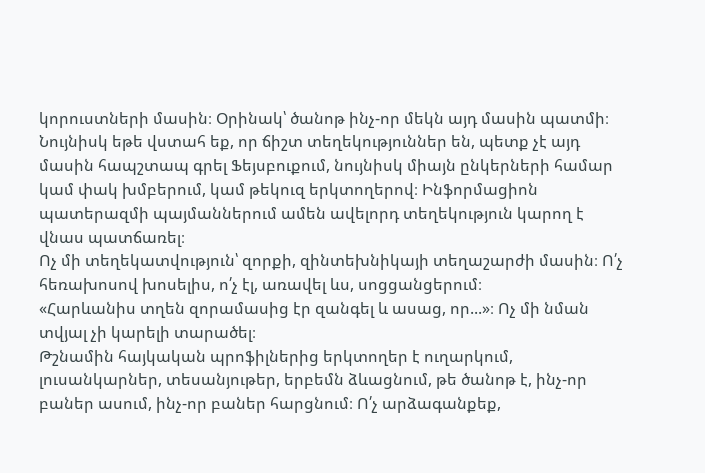կորուստների մասին։ Օրինակ՝ ծանոթ ինչ-որ մեկն այդ մասին պատմի։ Նույնիսկ եթե վստահ եք, որ ճիշտ տեղեկություններ են, պետք չէ այդ մասին հապշտապ գրել Ֆեյսբուքում, նույնիսկ միայն ընկերների համար կամ փակ խմբերում, կամ թեկուզ երկտողերով։ Ինֆորմացիոն պատերազմի պայմաններում ամեն ավելորդ տեղեկություն կարող է վնաս պատճառել։
Ոչ մի տեղեկատվություն՝ զորքի, զինտեխնիկայի տեղաշարժի մասին։ Ո՛չ հեռախոսով խոսելիս, ո՛չ էլ, առավել ևս, սոցցանցերում։
«Հարևանիս տղեն զորամասից էր զանգել և ասաց, որ...»։ Ոչ մի նման տվյալ չի կարելի տարածել։
Թշնամին հայկական պրոֆիլներից երկտողեր է ուղարկում, լուսանկարներ, տեսանյութեր, երբեմն ձևացնում, թե ծանոթ է, ինչ-որ բաներ ասում, ինչ-որ բաներ հարցնում։ Ո՛չ արձագանքեք,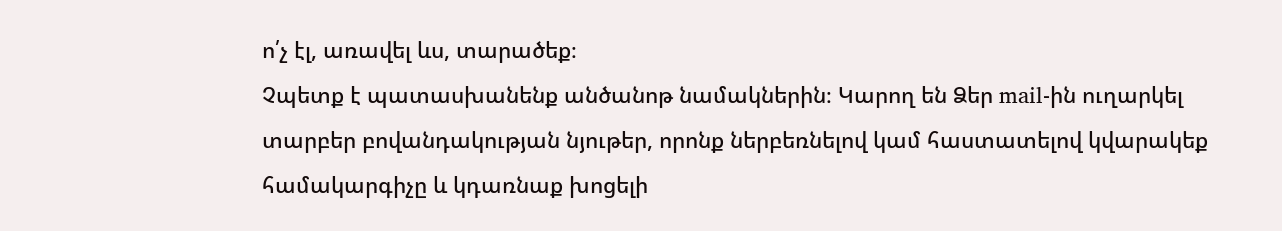ո՛չ էլ, առավել ևս, տարածեք։
Չպետք է պատասխանենք անծանոթ նամակներին։ Կարող են Ձեր mail-ին ուղարկել տարբեր բովանդակության նյութեր, որոնք ներբեռնելով կամ հաստատելով կվարակեք համակարգիչը և կդառնաք խոցելի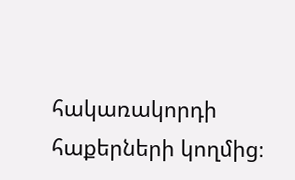հակառակորդի հաքերների կողմից։